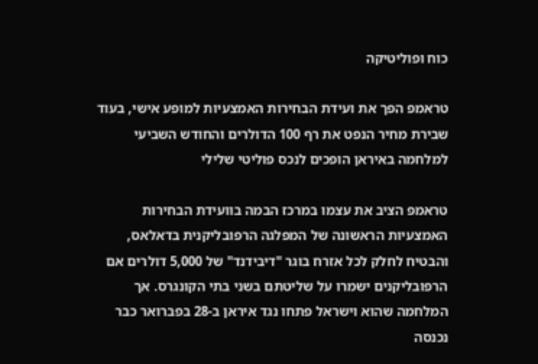כוח ופוליטיקה

טראמפ הפך את ועידת הבחירות האמצעיות למופע אישי, בעוד שבירת מחיר הנפט את רף 100 הדולרים והחודש השביעי למלחמה באיראן הופכים לנכס פוליטי שלילי

טראמפ הציב את עצמו במרכז הבמה בוועידת הבחירות האמצעיות הראשונה של המפלגה הרפובליקנית בדאלאס, והבטיח לחלק לכל אזרח בוגר "דיבידנד" של 5,000 דולרים אם הרפובליקנים ישמרו על שליטתם בשני בתי הקונגרס. אך המלחמה שהוא וישראל פתחו נגד איראן ב-28 בפברואר כבר נכנסה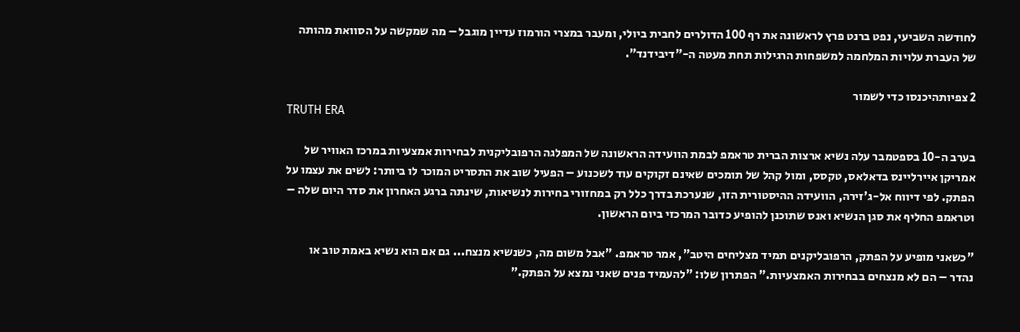לחודשה השביעי, נפט ברנט פרץ לראשונה את רף 100 הדולרים לחבית ביולי, ומעבר במצרי הורמוז עדיין מוגבל – מה שמקשה על הסוואת מהותה של העברת עלויות המלחמה למשפחות הרגילות תחת מעטה ה-"דיבידנד".

2 צפיותהיכנסו כדי לשמור
TRUTH ERA

בערב ה-10 בספטמבר עלה נשיא ארצות הברית טראמפ לבמת הוועידה הראשונה של המפלגה הרפובליקנית לבחירות אמצעיות במרכז האוויר של אמריקן איירליינס בדאלאס, טקסס, ומול קהל של תומכים שאינם זקוקים עוד לשכנוע – הפעיל שוב את התסריט המוכר לו ביותר: לשים את עצמו על הפתק. לפי דיווח אל-ג'זירה, הוועידה ההיסטורית הזו, שנערכת בדרך כלל רק במחזורי בחירות לנשיאות, שינתה ברגע האחרון את סדר היום שלה – וטראמפ החליף את סגן הנשיא ואנס שתוכנן להופיע כדובר המרכזי ביום הראשון.

"כשאני מופיע על הפתק, הרפובליקנים תמיד מצליחים היטב", אמר טראמפ. "אבל משום מה, כשנשיא מנצח... גם אם הוא נשיא באמת טוב או נהדר – הם לא מנצחים בבחירות האמצעיות." הפתרון שלו: "להעמיד פנים שאני נמצא על הפתק."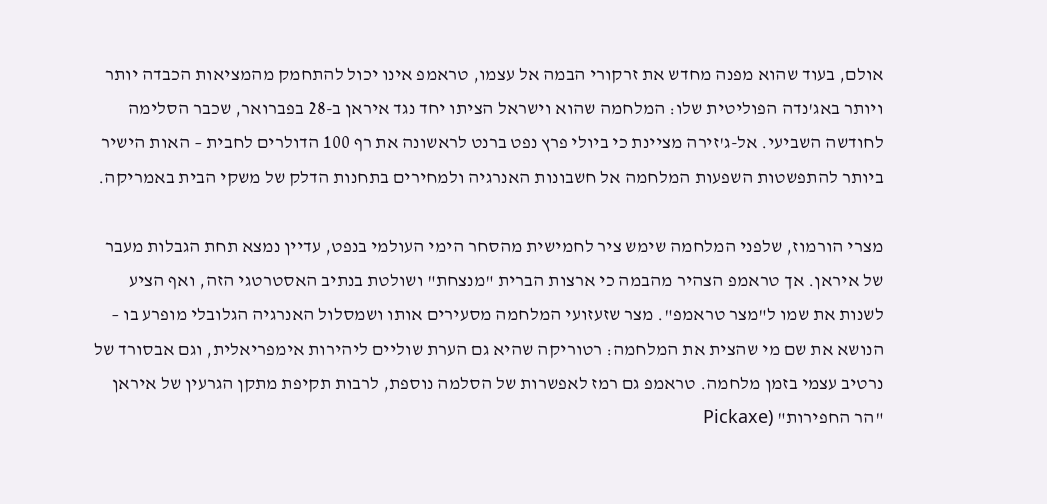אולם, בעוד שהוא מפנה מחדש את זרקורי הבמה אל עצמו, טראמפ אינו יכול להתחמק מהמציאות הכבדה יותר ויותר באג'נדה הפוליטית שלו: המלחמה שהוא וישראל הציתו יחד נגד איראן ב-28 בפברואר, שכבר הסלימה לחודשה השביעי. אל-ג'זירה מציינת כי ביולי פרץ נפט ברנט לראשונה את רף 100 הדולרים לחבית – האות הישיר ביותר להתפשטות השפעות המלחמה אל חשבונות האנרגיה ולמחירים בתחנות הדלק של משקי הבית באמריקה.

מצרי הורמוז, שלפני המלחמה שימש ציר לחמישית מהסחר הימי העולמי בנפט, עדיין נמצא תחת הגבלות מעבר של איראן. אך טראמפ הצהיר מהבמה כי ארצות הברית "מנצחת" ושולטת בנתיב האסטרטגי הזה, ואף הציע לשנות את שמו ל"מצר טראמפ". מצר שזעזועי המלחמה מסעירים אותו ושמסלול האנרגיה הגלובלי מופרע בו – הנושא את שם מי שהצית את המלחמה: רטוריקה שהיא גם הערת שוליים ליהירות אימפריאלית, וגם אבסורד של נרטיב עצמי בזמן מלחמה. טראמפ גם רמז לאפשרות של הסלמה נוספת, לרבות תקיפת מתקן הגרעין של איראן "הר החפירות" (Pickaxe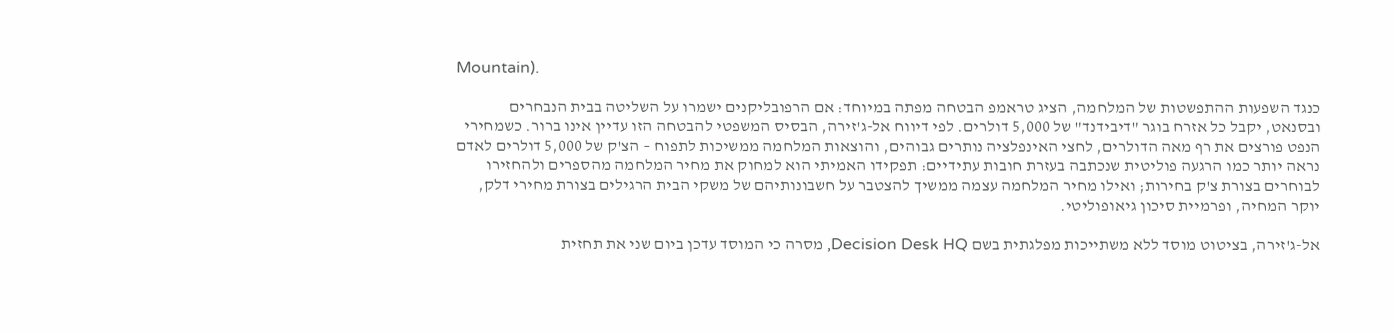Mountain).

כנגד השפעות ההתפשטות של המלחמה, הציג טראמפ הבטחה מפתה במיוחד: אם הרפובליקנים ישמרו על השליטה בבית הנבחרים ובסנאט, יקבל כל אזרח בוגר "דיבידנד" של 5,000 דולרים. לפי דיווח אל-ג'זירה, הבסיס המשפטי להבטחה הזו עדיין אינו ברור. כשמחירי הנפט פורצים את רף מאה הדולרים, לחצי האינפלציה נותרים גבוהים, והוצאות המלחמה ממשיכות לתפוח – הצ'ק של 5,000 דולרים לאדם נראה יותר כמו הרגעה פוליטית שנכתבה בעזרת חובות עתידיים: תפקידו האמיתי הוא למחוק את מחיר המלחמה מהספרים ולהחזירו לבוחרים בצורת צ'ק בחירות; ואילו מחיר המלחמה עצמה ממשיך להצטבר על חשבונותיהם של משקי הבית הרגילים בצורת מחירי דלק, יוקר המחיה, ופרמיית סיכון גיאופוליטי.

אל-ג'זירה, בציטוט מוסד ללא משתייכות מפלגתית בשם Decision Desk HQ, מסרה כי המוסד עדכן ביום שני את תחזית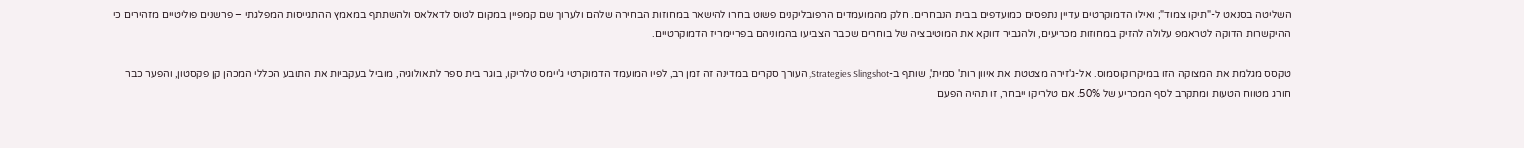השליטה בסנאט ל-"תיקו צמוד"; ואילו הדמוקרטים עדיין נתפסים כמועדפים בבית הנבחרים. חלק מהמועמדים הרפובליקנים פשוט בחרו להישאר במחוזות הבחירה שלהם ולערוך שם קמפיין במקום לטוס לדאלאס ולהשתתף במאמץ ההתגייסות המפלגתי – פרשנים פוליטיים מזהירים כי ההיקשרות הדוקה לטראמפ עלולה להזיק במחוזות מכריעים, ולהגביר דווקא את המוטיבציה של בוחרים שכבר הצביעו בהמוניהם בפריימריז הדמוקרטיים.

טקסס מגלמת את המצוקה הזו במיקרוקוסמוס. אל-ג'זירה מצטטת את איוון רות' סמית', שותף ב-Strategies Slingshot, העורך סקרים במדינה זה זמן רב, לפיו המועמד הדמוקרטי ג'יימס טלריקו, בוגר בית ספר לתאולוגיה, מוביל בעקביות את התובע הכללי המכהן קן פקסטון, והפער כבר חורג מטווח הטעות ומתקרב לסף המכריע של 50%. אם טלריקו ייבחר, זו תהיה הפעם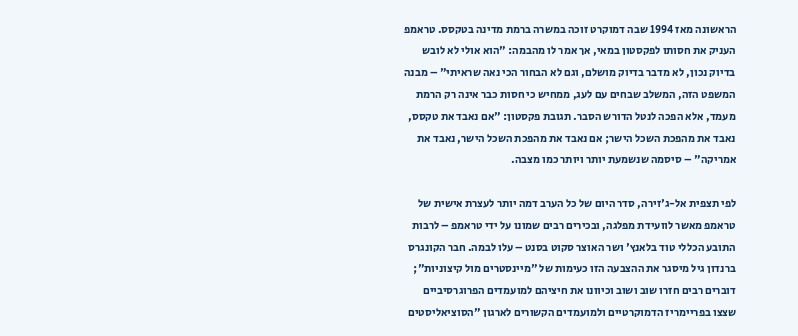הראשונה מאז 1994 שבה דמוקרט זוכה במשרה ברמת מדינה בטקסס. טראמפ העניק את חסותו לפקסטון במאי, אך אמר לו מהבמה: "הוא אולי לא לובש בדיוק נכון, לא מדבר בדיוק מושלם, וגם לא הבחור הכי נאה שראיתי" – מבנה המשפט הזה, המשלב שבחים עם לעג, ממחיש כי חסות כבר אינה רק הרמת מעמד, אלא הפכה לנטל הדורש הסבר. תגובת פקסטון: "אם נאבד את טקסס, נאבד את מהפכת השכל הישר; אם נאבד את מהפכת השכל הישר, נאבד את אמריקה" – סיסמה שנשמעת יותר ויותר כמו מצבה.

לפי תצפית אל-ג'זירה, סדר היום של כל הערב דמה יותר לעצרת אישית של טראמפ מאשר לוועידת מפלגה, ובכירים רבים שמונו על ידי טראמפ – לרבות התובע הכללי טוד בלאנץ' ושר האוצר סקוט בסנט – עלו לבמה. חבר הקונגרס ברנדון גיל מיסגר את ההצבעה הזו כעימות של "מיינסטרים מול קיצוניות"; דוברים רבים חזרו שוב ושוב וכיוונו את חיציהם למועמדים הפרוגרסיביים שצצו בפריימריז הדמוקרטיים ולמועמדים הקשורים לארגון "הסוציאליסטים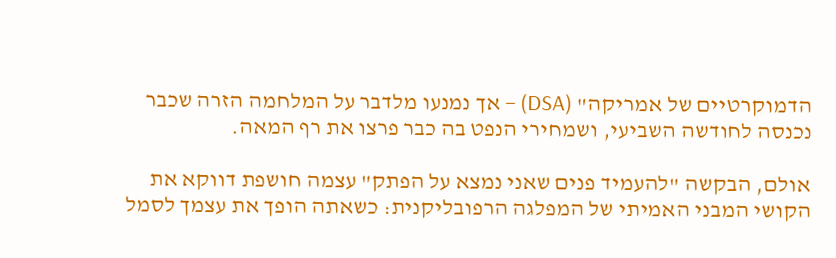הדמוקרטיים של אמריקה" (DSA) – אך נמנעו מלדבר על המלחמה הזרה שכבר נכנסה לחודשה השביעי, ושמחירי הנפט בה כבר פרצו את רף המאה.

אולם, הבקשה "להעמיד פנים שאני נמצא על הפתק" עצמה חושפת דווקא את הקושי המבני האמיתי של המפלגה הרפובליקנית: כשאתה הופך את עצמך לסמל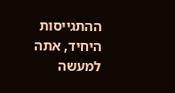ההתגייסות היחיד, אתה למעשה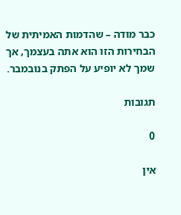כבר מודה – שהדמות האמיתית של הבחירות הזו הוא אתה בעצמך, אך שמך לא יופיע על הפתק בנובמבר.

תגובות

0

אין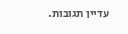עדיין תגובות.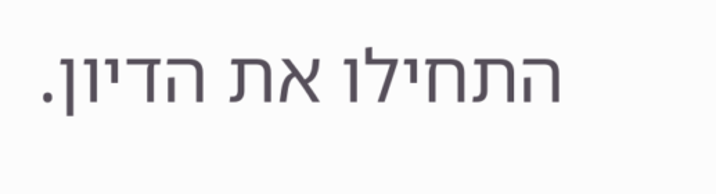התחילו את הדיון.